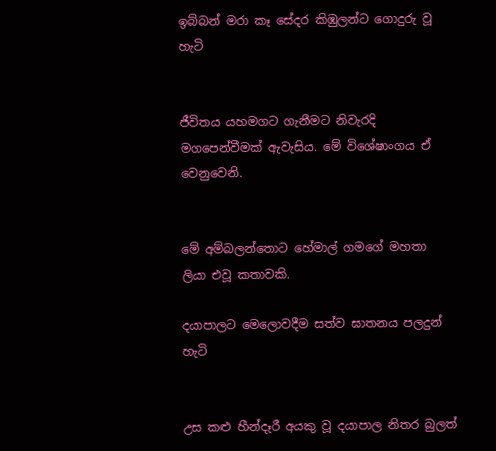ඉබ්බන් මරා කෑ සේදර කිඹුලන්ට ගොදුරු වූ හැටි


ජීවිතය යහමගට ගැනීමට නිවැරදි මගපෙන්වීමක් ඇවැසිය. මේ විශේෂාංගය ඒ වෙනුවෙනි.


මේ අම්බලන්තොට හේමාල් ගමගේ මහතා ලියා එවූ කතාවකි.

දයාපාලට මෙලොවදීම සත්ව ඝාතනය පලදුන් හැටි


උස කළු හීන්දෑරී අයකු වූ දයාපාල නිතර බුලත්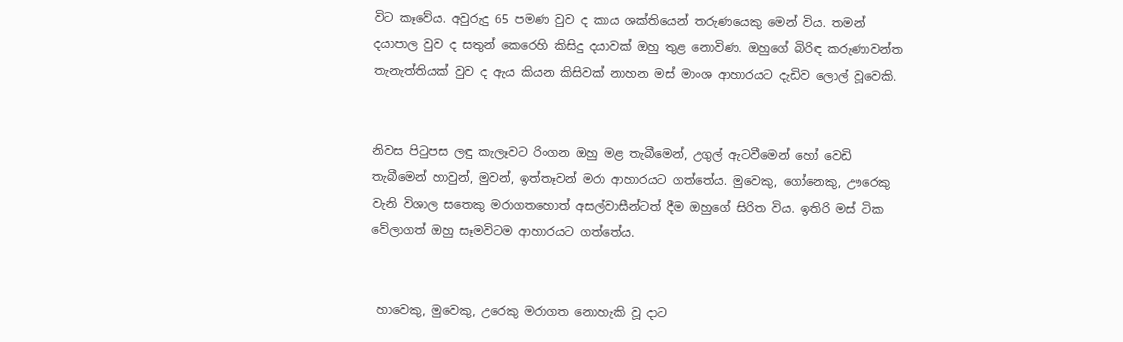විට කෑවේය. අවුරුදු 65 පමණ වුව ද කාය ශක්තියෙන් තරුණයෙකු මෙන් විය. තමන් දයාපාල වුව ද සතුන් කෙරෙහි කිසිදු දයාවක් ඔහු තුළ නොවිණ. ඔහුගේ බිරිඳ කරුණාවන්ත තැනැත්තියක් වුව ද ඇය කියන කිසිවක් නාහන මස් මාංශ ආහාරයට දැඩිව ලොල් වූවෙකි.


නිවස පිටුපස ලඳු කැලෑවට රිංගන ඔහු මළ තැබීමෙන්, උගුල් ඇටවීමෙන් හෝ වෙඩි තැබීමෙන් හාවුන්, මුවන්, ඉත්තෑවන් මරා ආහාරයට ගත්තේය. මුවෙකු, ගෝනෙකු, ඌරෙකු වැනි විශාල සතෙකු මරාගතහොත් අසල්වාසීන්ටත් දීම ඔහුගේ සිරිත විය. ඉතිරි මස් ටික වේලාගත් ඔහු සෑමවිටම ආහාරයට ගත්තේය.


 හාවෙකු, මුවෙකු, උරෙකු මරාගත නොහැකි වූ ද‌ාට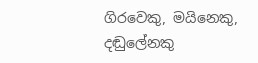ගිරවෙකු, මයිනෙකු, දඬුලේනකු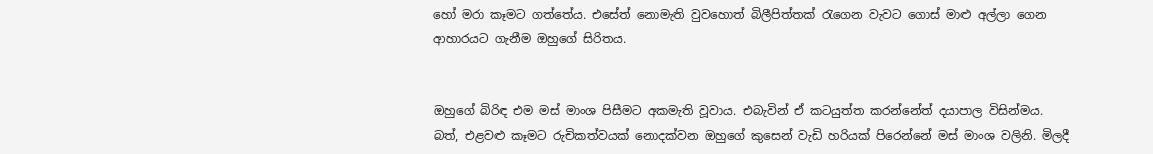හෝ මරා කෑමට ගත්තේය. එසේත් නොමැති වුවහොත් බිලීපිත්තක් රැගෙන වැවට ගොස් මාළු අල්ලා ගෙන ආහාරයට ගැනීම ඔහුගේ සිරිතය.


ඔහුගේ බිරිඳ එම මස් මාංශ පිසීමට අකමැති වූවාය. එබැවින් ඒ කටයුත්ත කරන්නේත් දයාපාල විසින්මය. බත්, එළවළු කෑමට රුචිකත්වයක් නොදක්වන ඔහුගේ කුසෙන් වැඩි හරියක් පිරෙන්නේ මස් මාංශ වලිනි. මිලදී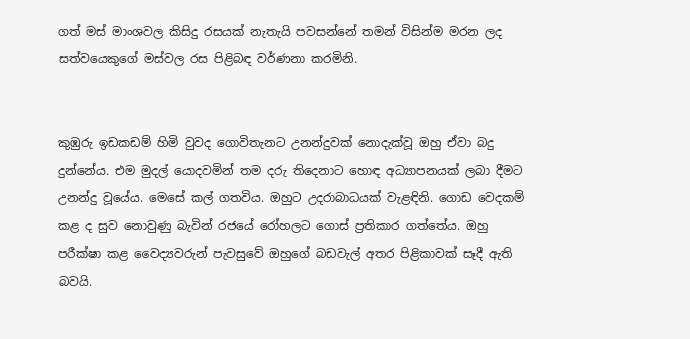ගත් මස් මාංශවල කිසිදු රසයක් නැතැයි පවසන්නේ තමන් විසින්ම මරන ලද සත්වයෙකුගේ මස්වල රස පිළිබඳ වර්ණනා කරමිනි.


කුඹුරු ඉඩකඩම් හිමි වුවද ගොවිතැනට උනන්දුවක් නොදැක්වූ ඔහු ඒවා බදු දුන්නේය. එම මුදල් යොදවමින් තම දරු තිදෙනාට හොඳ අධ්‍යාපනයක් ලබා දීමට උනන්දු වූයේය. මෙසේ කල් ගතවිය. ඔහුට උදරාබාධයක් වැළඳිනි. ගොඩ වෙදකම් කළ ද සුව නොවුණු බැවින් රජයේ රෝහලට ගොස් ප්‍රතිකාර ගත්තේය. ඔහු පරීක්ෂා කළ වෛද්‍යවරුන් පැවසුවේ ඔහුගේ බඩවැල් අතර පිළිකාවක් සෑදී ඇති බවයි.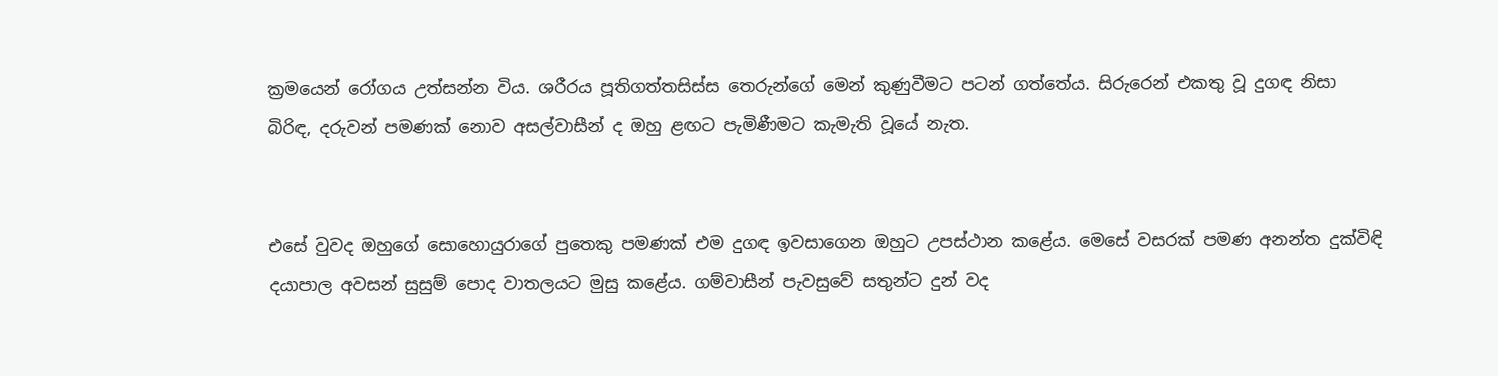ක්‍රමයෙන් රෝගය උත්සන්න විය. ශරීරය පූතිගත්තසිස්ස තෙරුන්ගේ මෙන් කුණුවීමට පටන් ගත්තේය. සිරුරෙන් එකතු වූ දුගඳ නිසා බිරිඳ, දරුවන් පමණක් නොව අසල්වාසීන් ද ඔහු ළඟට පැමිණීමට කැමැති වූයේ නැත.


එසේ වුවද ඔහුගේ සොහොයුරාගේ පුතෙකු පමණක් එම දුගඳ ඉවසාගෙන ඔහුට උපස්ථාන කළේය. මෙසේ වසරක් පමණ අනන්ත දුක්විඳි දයාපාල අවසන් සුසුම් පොද වාතලයට මුසු කළේය. ගම්වාසීන් පැවසුවේ සතුන්ට දුන් වද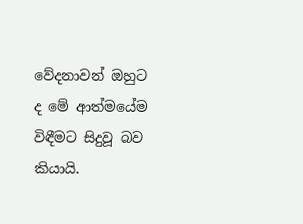වේදනාවන් ඔහුට ද මේ ආත්මයේම විඳීමට සිදුවූ බව කියායි.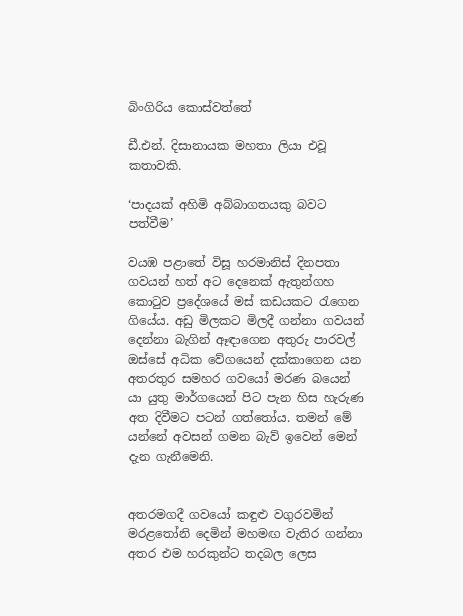බිංගිරිය කොස්වත්තේ

ඩී.එන්. දිසානායක මහතා ලියා එවූ කතාවකි.

‘පාදයක් අහිමි අබ්බාගතයකු බවට පත්වීම’

වයඹ පළාතේ විසූ හරමානිස් දිනපතා ගවයන් හත් අට දෙනෙක් ඇතුන්ගහ කොටුව ප්‍රදේශයේ මස් කඩයකට රැගෙන ගියේය. අඩු මිලකට මිලදී ගන්නා ගවයන් දෙන්නා බැගින් ඈඳාගෙන අතුරු පාරවල් ඔස්සේ අධික වේගයෙන් දක්කාගෙන යන අතරතුර සමහර ගවයෝ මරණ බයෙන් යා යුතු මාර්ගයෙන් පිට පැන හිස හැරුණ අත දිවීමට පටන් ගත්තෝය. තමන් මේ යන්නේ අවසන් ගමන බැව් ඉවෙන් මෙන් දැන ගැනීමෙනි.


අතරමගදී ගවයෝ කඳුළු වගුරවමින් මරළතෝනි දෙමින් මහමඟ වැතිර ගන්නා අතර එම හරකුන්ට තදබල ලෙස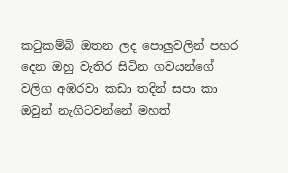කටුකම්බි ඔතන ලද පොලුවලින් පහර දෙන ඔහු වැතිර සිටින ගවයන්ගේ වලිග අඹරවා කඩා තදින් සපා කා ඔවුන් නැගිටවන්නේ මහත්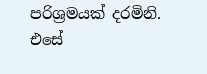පරිශ්‍රමයක් දරමිනි. එසේ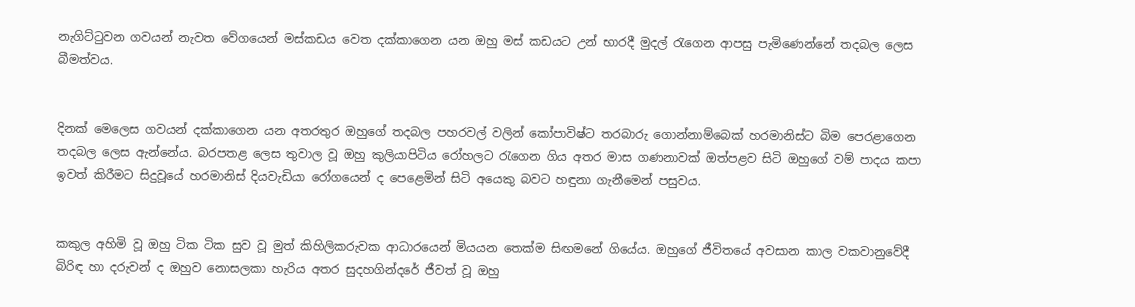නැගිට්ටුවන ගවයන් නැවත වේගයෙන් මස්කඩය වෙත දක්කාගෙන යන ඔහු මස් කඩයට උන් භාරදී මුදල් රැගෙන ආපසු පැමිණෙන්නේ තදබල ලෙස බීමත්වය.


දිනක් මෙලෙස ගවයන් දක්කාගෙන යන අතරතුර ඔහුගේ තදබල පහරවල් වලින් කෝපාවිෂ්ට තරබාරු ගොන්නාම්බෙක් හරමානිස්ට බිම පෙරළාගෙන තදබල ලෙස ඇන්නේය. බරපතළ ලෙස තුවාල වූ ඔහු කුලියාපිටිය රෝහලට රැගෙන ගිය අතර මාස ගණනාවක් ඔත්පළව සිටි ඔහුගේ වම් පාදය කපා ඉවත් කිරීමට සිදුවූයේ හරමානිස් දියවැඩියා රෝගයෙන් ද පෙළෙමින් සිටි අයෙකු බවට හඳුනා ගැනීමෙන් පසුවය.


කකුල අහිමි වූ ඔහු ටික ටික සුව වූ මුත් කිහිලිකරුවක ආධාරයෙන් මියයන තෙක්ම සිඟමනේ ගියේය. ඔහුගේ ජීවිතයේ අවසාන කාල වකවානුවේදී බිරිඳ හා දරුවන් ද ඔහුව නොසලකා හැරිය අතර සුදහගින්දරේ ජීවත් වූ ඔහු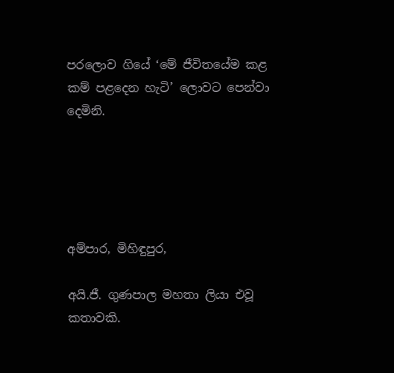පරලොව ගියේ ‘මේ ජීවිතයේම කළ කම් පළදෙන හැටි’ ලොවට පෙන්වා දෙමිනි.





අම්පාර, මිහිඳුපුර,

අයි.ජී. ගුණපාල මහතා ලියා එවූ කතාවකි.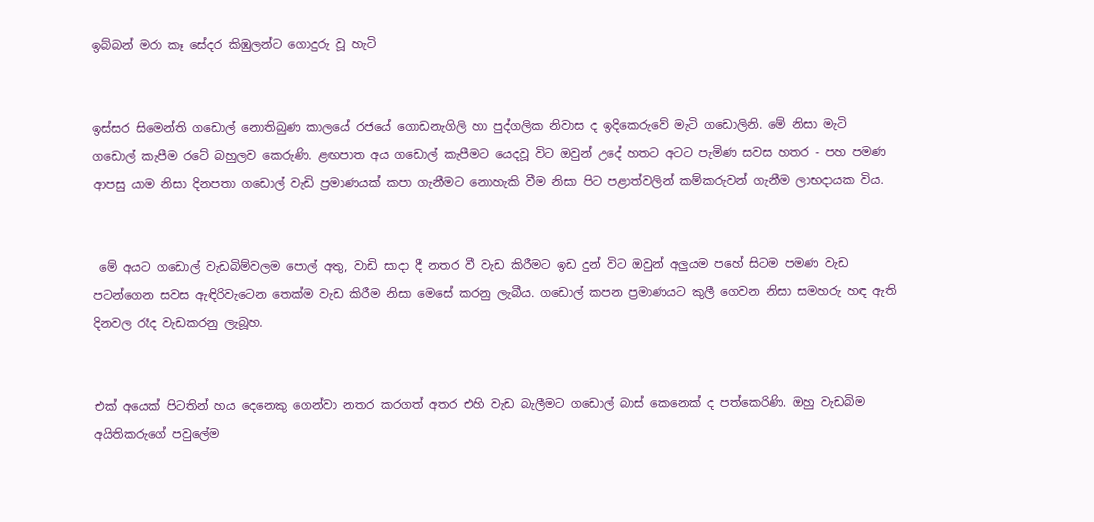ඉබ්බන් මරා කෑ සේදර කිඹුලන්ට ගොදුරු වූ හැටි


ඉස්සර සිමෙන්ති ගඩොල් නොතිබුණ කාලයේ රජයේ ගොඩනැගිලි හා පුද්ගලික නිවාස ද ඉදිකෙරුවේ මැටි ගඩොලිනි. මේ නිසා මැටි ගඩොල් කැපීම රටේ බහුලව කෙරුණි. ළඟපාත අය ගඩොල් කැපීමට යෙදවූ විට ඔවුන් උදේ හතට අටට පැමිණ සවස හතර - පහ පමණ ආපසු යාම නිසා දිනපතා ගඩොල් වැඩි ප්‍රමාණයක් කපා ගැනීමට නොහැකි වීම නිසා පිට පළාත්වලින් කම්කරුවන් ගැනීම ලාභද‌ායක විය.


 මේ අයට ගඩොල් වැඩබිම්වලම පොල් අතු, වාඩි සාද‌ා දී නතර වී වැඩ කිරීමට ඉඩ දුන් විට ඔවුන් අලුයම පහේ සිටම පමණ වැඩ පටන්ගෙන සවස ඇඳිරිවැටෙන තෙක්ම වැඩ කිරීම නිසා මෙසේ කරනු ලැබීය. ගඩොල් කපන ප්‍රමාණයට කුලී ගෙවන නිසා සමහරු හඳ ඇති දිනවල රෑද වැඩකරනු ලැබූහ.


එක් අයෙක් පිටතින් හය දෙනෙකු ගෙන්වා නතර කරගත් අතර එහි වැඩ බැලීමට ගඩොල් බාස් කෙනෙක් ද පත්කෙරිණි. ඔහු වැඩබිම අයිතිකරුගේ පවුලේම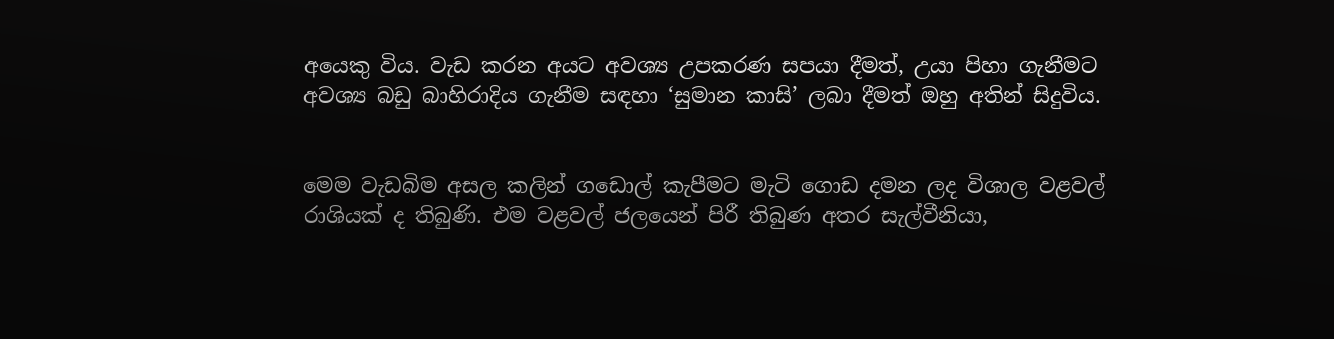අයෙකු විය. වැඩ කරන අයට අවශ්‍ය උපකරණ සපයා දීමත්, උයා පිහා ගැනීමට අවශ්‍ය බඩු බාහිරාදිය ගැනීම සඳහා ‘සුමාන කාසි’ ලබා දීමත් ඔහු අතින් සිදුවිය.


මෙම වැඩබිම අසල කලින් ගඩොල් කැපීමට මැටි ගොඩ දමන ලද විශාල වළවල් රාශියක් ද තිබුණි. එම වළවල් ජලයෙන් පිරී තිබුණ අතර සැල්වීනියා,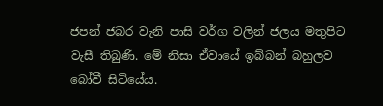ජපන් ජබර වැනි පාසි වර්ග වලින් ජලය මතුපිට වැසී තිබුණි. මේ නිසා ඒවායේ ඉබ්බන් බහුලව බෝවී සිටියේය.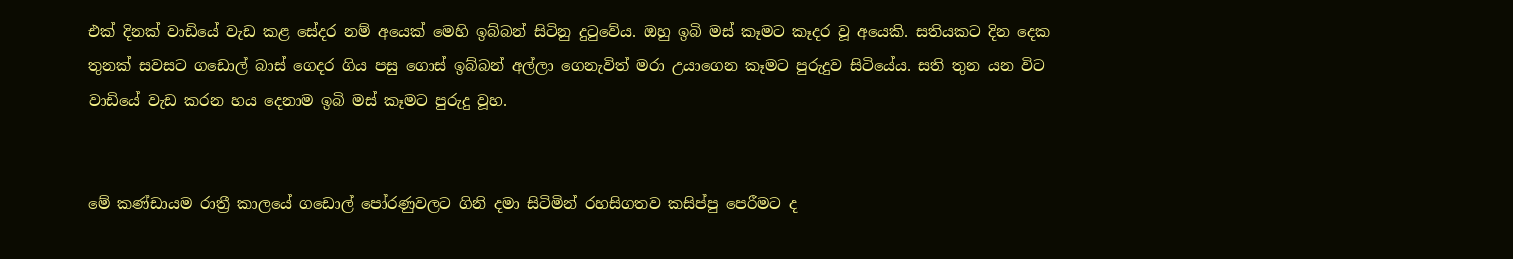එක් දිනක් වාඩියේ වැඩ කළ සේදර නම් අයෙක් මෙහි ඉබ්බන් සිටිනු දුටුවේය. ඔහු ඉබි මස් කෑමට කෑදර වූ අයෙකි. සතියකට දින දෙක තුනක් සවසට ගඩොල් බාස් ගෙදර ගිය පසු ගොස් ඉබ්බන් අල්ලා ගෙනැවිත් මරා උයාගෙන කෑමට පුරුදුව සිටියේය. සති තුන යන විට වාඩියේ වැඩ කරන හය දෙනාම ඉබි මස් කෑමට පුරුදු වූහ.


මේ කණ්ඩායම රාත්‍රී කාලයේ ගඩොල් පෝරණුවලට ගිනි දමා සිටිමින් රහසිගතව කසිප්පු පෙරීමට ද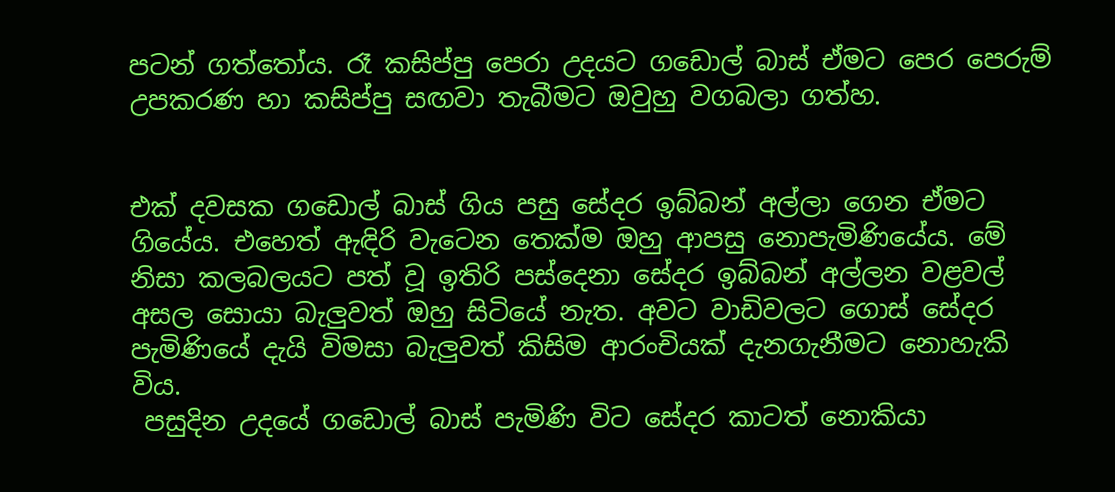පටන් ගත්තෝය. රෑ කසිප්පු පෙරා උදයට ගඩොල් බාස් ඒමට පෙර පෙරුම් උපකරණ හා කසිප්පු සඟවා තැබීමට ඔවුහු වගබලා ගත්හ.


එක් දවසක ගඩොල් බාස් ගිය පසු සේදර ඉබ්බන් අල්ලා ගෙන ඒමට ගියේය. එහෙත් ඇඳිරි වැටෙන තෙක්ම ඔහු ආපසු නොපැමිණියේය. මේ නිසා කලබලයට පත් වූ ඉතිරි පස්දෙනා සේදර ඉබ්බන් අල්ලන වළවල් අසල සොයා බැලුවත් ඔහු සිටියේ නැත. අවට වාඩිවලට ගොස් සේදර පැමිණියේ දැයි විමසා බැලුවත් කිසිම ආරංචියක් දැනගැනීමට නොහැකි විය.
 පසුදින උදයේ ගඩොල් බාස් පැමිණි විට සේදර කාටත් නොකියා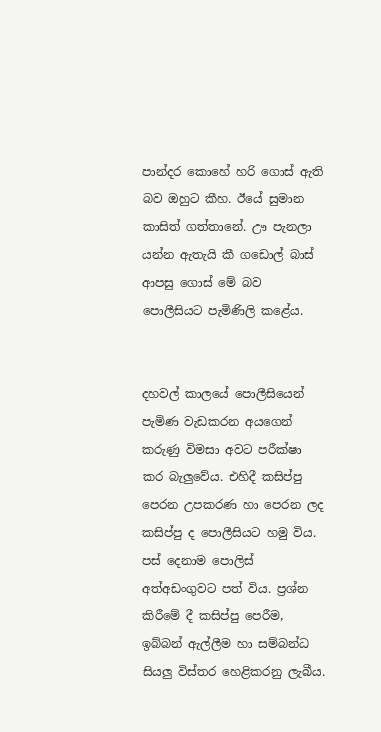පාන්දර කොහේ හරි ගොස් ඇති බව ඔහුට කීහ. ඊයේ සුමාන කාසිත් ගත්තානේ. ඌ පැනලා යන්න ඇතැයි කී ගඩොල් බාස් ආපසු ගොස් මේ බව පොලීසියට පැමිණිලි කළේය.


දහවල් කාලයේ පොලීසියෙන් පැමිණ වැඩකරන අයගෙන් කරුණු විමසා අවට පරීක්ෂා කර බැලුවේය. එහිදී කසිප්පු පෙරන උපකරණ හා පෙරන ලද කසිප්පු ද පොලීසියට හමු විය. පස් දෙනාම පොලිස් අත්අඩංගුවට පත් විය. ප්‍රශ්න කිරීමේ දී කසිප්පු පෙරීම, ඉබ්බන් ඇල්ලීම හා සම්බන්ධ සියලු විස්තර හෙළිකරනු ලැබීය.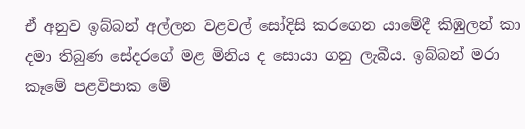ඒ අනුව ඉබ්බන් අල්ලන වළවල් සෝදිසි කරගෙන යාමේදී කිඹුලන් කා දමා තිබුණ සේදරගේ මළ මිනිය ද සොයා ගනු ලැබීය. ඉබ්බන් මරා කෑමේ පළවිපාක මේ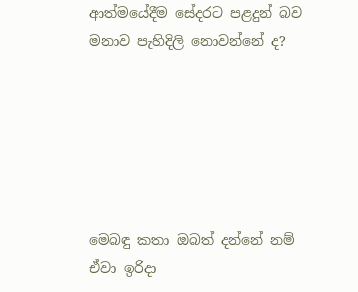ආත්මයේදීම සේදරට පළදුන් බව මනාව පැහිදිලි නොවන්නේ ද?






මෙබඳු කතා ඔබත් දන්නේ නම් ඒවා ඉරිද‌ා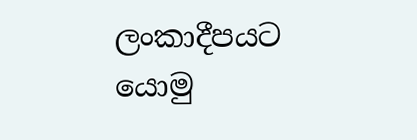ලංකාදීපයට යොමු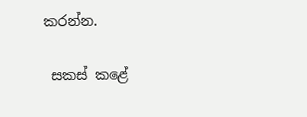කරන්න.

 සකස් කළේ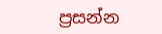ප්‍රසන්න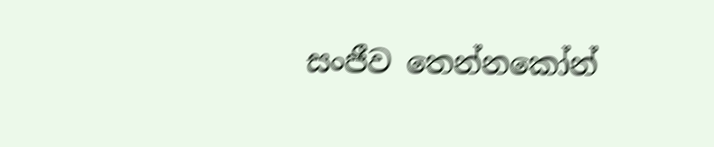සංජීව තෙන්නකෝන්